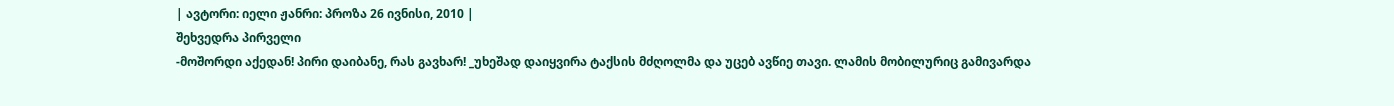| ავტორი: იელი ჟანრი: პროზა 26 ივნისი, 2010 |
შეხვედრა პირველი
-მოშორდი აქედან! პირი დაიბანე, რას გავხარ! _უხეშად დაიყვირა ტაქსის მძღოლმა და უცებ ავწიე თავი. ლამის მობილურიც გამივარდა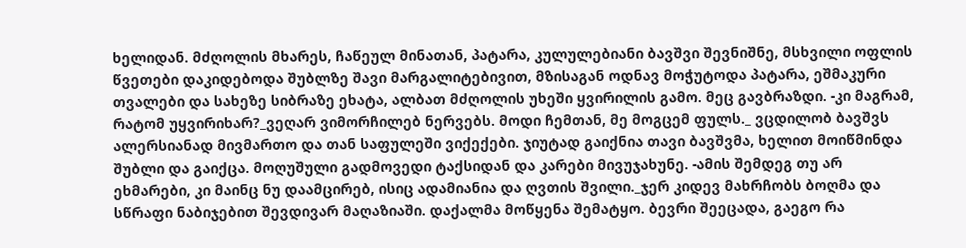ხელიდან. მძღოლის მხარეს, ჩაწეულ მინათან, პატარა, კულულებიანი ბავშვი შევნიშნე, მსხვილი ოფლის წვეთები დაკიდებოდა შუბლზე შავი მარგალიტებივით, მზისაგან ოდნავ მოჭუტოდა პატარა, ეშმაკური თვალები და სახეზე სიბრაზე ეხატა, ალბათ მძღოლის უხეში ყვირილის გამო. მეც გავბრაზდი. -კი მაგრამ, რატომ უყვირიხარ?_ვეღარ ვიმორჩილებ ნერვებს. მოდი ჩემთან, მე მოგცემ ფულს._ ვცდილობ ბავშვს ალერსიანად მივმართო და თან საფულეში ვიქექები. ჯიუტად გაიქნია თავი ბავშვმა, ხელით მოიწმინდა შუბლი და გაიქცა. მოღუშული გადმოვედი ტაქსიდან და კარები მივუჯახუნე. -ამის შემდეგ თუ არ ეხმარები, კი მაინც ნუ დაამცირებ, ისიც ადამიანია და ღვთის შვილი._ჯერ კიდევ მახრჩობს ბოღმა და სწრაფი ნაბიჯებით შევდივარ მაღაზიაში. დაქალმა მოწყენა შემატყო. ბევრი შეეცადა, გაეგო რა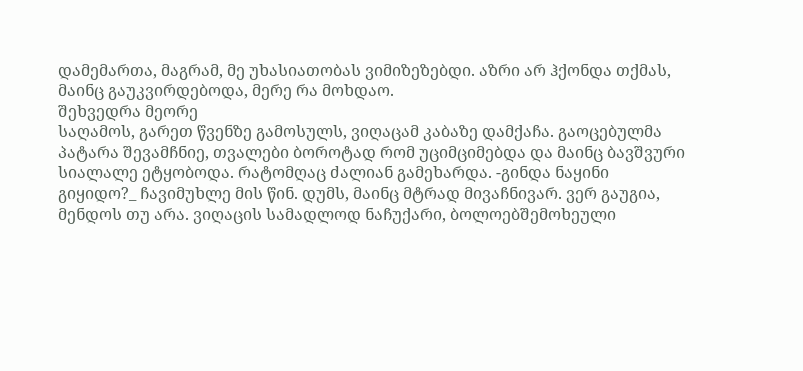დამემართა, მაგრამ, მე უხასიათობას ვიმიზეზებდი. აზრი არ ჰქონდა თქმას, მაინც გაუკვირდებოდა, მერე რა მოხდაო.
შეხვედრა მეორე
საღამოს, გარეთ წვენზე გამოსულს, ვიღაცამ კაბაზე დამქაჩა. გაოცებულმა პატარა შევამჩნიე, თვალები ბოროტად რომ უციმციმებდა და მაინც ბავშვური სიალალე ეტყობოდა. რატომღაც ძალიან გამეხარდა. -გინდა ნაყინი გიყიდო?_ ჩავიმუხლე მის წინ. დუმს, მაინც მტრად მივაჩნივარ. ვერ გაუგია, მენდოს თუ არა. ვიღაცის სამადლოდ ნაჩუქარი, ბოლოებშემოხეული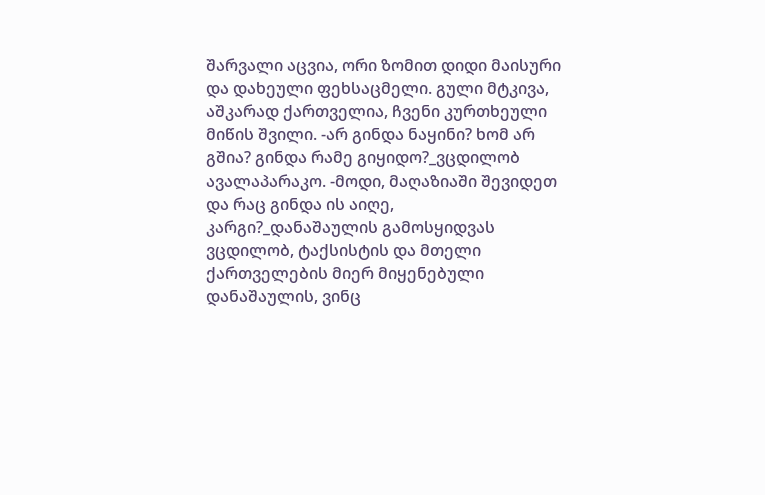შარვალი აცვია, ორი ზომით დიდი მაისური და დახეული ფეხსაცმელი. გული მტკივა, აშკარად ქართველია, ჩვენი კურთხეული მიწის შვილი. -არ გინდა ნაყინი? ხომ არ გშია? გინდა რამე გიყიდო?_ვცდილობ ავალაპარაკო. -მოდი, მაღაზიაში შევიდეთ და რაც გინდა ის აიღე, კარგი?_დანაშაულის გამოსყიდვას ვცდილობ, ტაქსისტის და მთელი ქართველების მიერ მიყენებული დანაშაულის, ვინც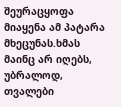შეურაცყოფა მიაყენა ამ პატარა მხეცუნას.ხმას მაინც არ იღებს, უბრალოდ, თვალები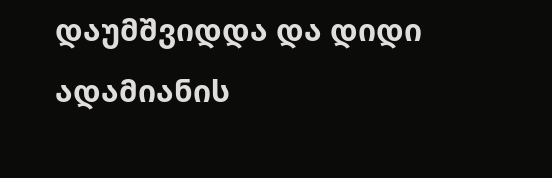დაუმშვიდდა და დიდი ადამიანის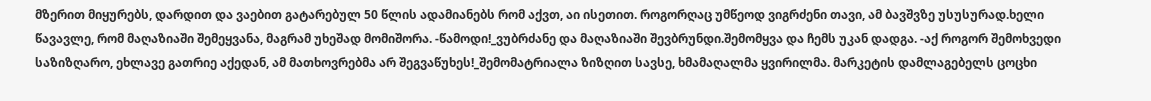მზერით მიყურებს, დარდით და ვაებით გატარებულ 50 წლის ადამიანებს რომ აქვთ, აი ისეთით. როგორღაც უმწეოდ ვიგრძენი თავი, ამ ბავშვზე უსუსურად.ხელი წავავლე, რომ მაღაზიაში შემეყვანა, მაგრამ უხეშად მომიშორა. -წამოდი!_ვუბრძანე და მაღაზიაში შევბრუნდი.შემომყვა და ჩემს უკან დადგა. -აქ როგორ შემოხვედი საზიზღარო, ეხლავე გათრიე აქედან, ამ მათხოვრებმა არ შეგვაწუხეს!_შემომატრიალა ზიზღით სავსე, ხმამაღალმა ყვირილმა. მარკეტის დამლაგებელს ცოცხი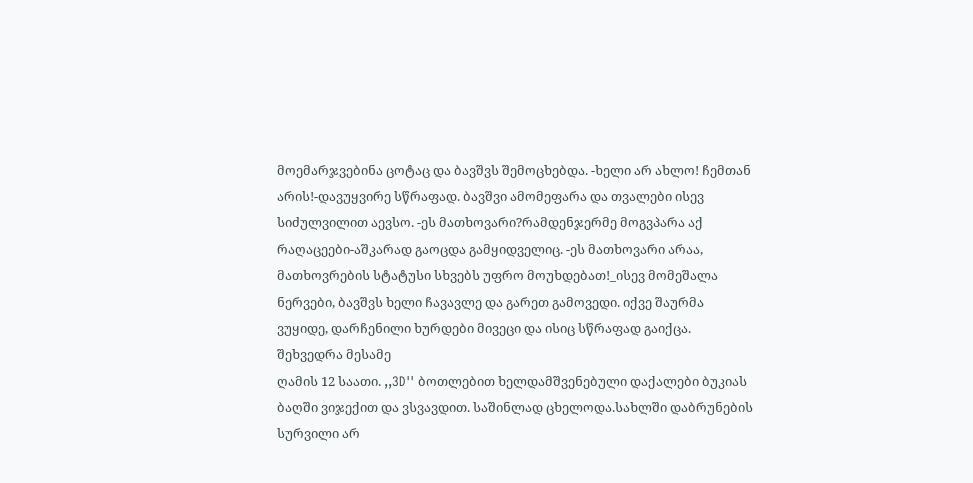მოემარჯვებინა ცოტაც და ბავშვს შემოცხებდა. -ხელი არ ახლო! ჩემთან არის!-დავუყვირე სწრაფად. ბავშვი ამომეფარა და თვალები ისევ სიძულვილით აევსო. -ეს მათხოვარი?რამდენჯერმე მოგვპარა აქ რაღაცეები-აშკარად გაოცდა გამყიდველიც. -ეს მათხოვარი არაა, მათხოვრების სტატუსი სხვებს უფრო მოუხდებათ!_ისევ მომეშალა ნერვები, ბავშვს ხელი ჩავავლე და გარეთ გამოვედი. იქვე შაურმა ვუყიდე, დარჩენილი ხურდები მივეცი და ისიც სწრაფად გაიქცა. შეხვედრა მესამე
ღამის 12 საათი. ,,3D'' ბოთლებით ხელდამშვენებული დაქალები ბუკიას ბაღში ვიჯექით და ვსვავდით. საშინლად ცხელოდა.სახლში დაბრუნების სურვილი არ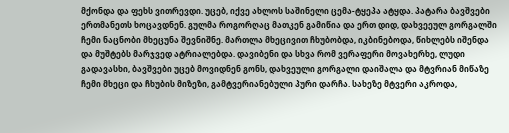მქონდა და ფეხს ვითრევდი. უცებ, იქვე ახლოს საშინელი ცემა-ტყეპა ატყდა. პატარა ბავშვები ერთმანეთს ხოცავდნენ. გულმა როგორღაც მათკენ გამიწია და ერთ დიდ, დახვეეულ გორგალში ჩემი ნაცნობი მხეცუნა შევნიშნე. მართლა მხეცივით ჩხუბობდა, იკბინებოდა, წიხლებს იშენდა და მუშტებს მარჯვედ ატრიალებდა. დავიბენი და სხვა რომ ვერაფერი მოვახერხე, ლუდი გადავასხი, ბავშვები უცებ მოვიდნენ გონს, დახვეული გორგალი დაიშალა და მტვრიან მიწაზე ჩემი მხეცი და ჩხუბის მიზეზი, გამტვერიანებული პური დარჩა. სახეზე მტვერი აკროდა,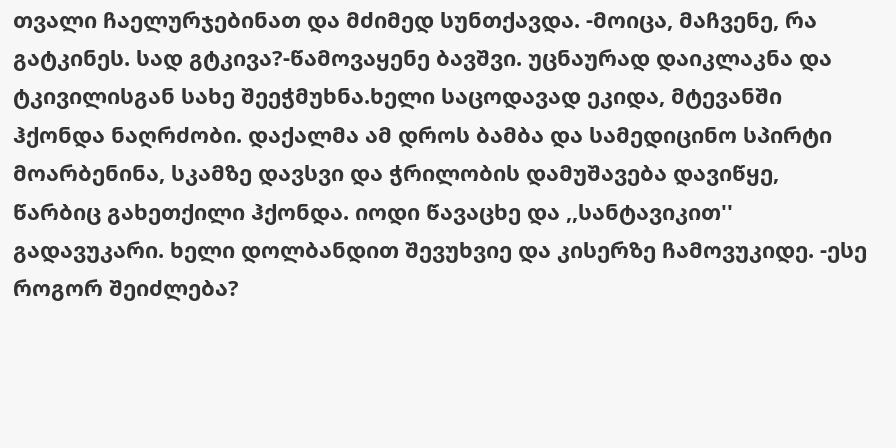თვალი ჩაელურჯებინათ და მძიმედ სუნთქავდა. -მოიცა, მაჩვენე, რა გატკინეს. სად გტკივა?-წამოვაყენე ბავშვი. უცნაურად დაიკლაკნა და ტკივილისგან სახე შეეჭმუხნა.ხელი საცოდავად ეკიდა, მტევანში ჰქონდა ნაღრძობი. დაქალმა ამ დროს ბამბა და სამედიცინო სპირტი მოარბენინა, სკამზე დავსვი და ჭრილობის დამუშავება დავიწყე, წარბიც გახეთქილი ჰქონდა. იოდი წავაცხე და ,,სანტავიკით'' გადავუკარი. ხელი დოლბანდით შევუხვიე და კისერზე ჩამოვუკიდე. -ესე როგორ შეიძლება?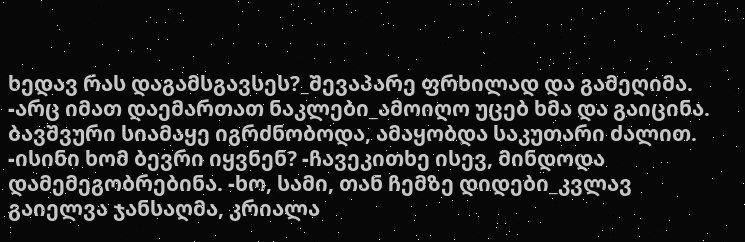ხედავ რას დაგამსგავსეს?_შევაპარე ფრხილად და გამეღიმა. -არც იმათ დაემართათ ნაკლები_ამოიღო უცებ ხმა და გაიცინა. ბავშვური სიამაყე იგრძნობოდა, ამაყობდა საკუთარი ძალით. -ისინი ხომ ბევრი იყვნენ? -ჩავეკითხე ისევ, მინდოდა დამემეგობრებინა. -ხო, სამი, თან ჩემზე დიდები_კვლავ გაიელვა ჯანსაღმა, კრიალა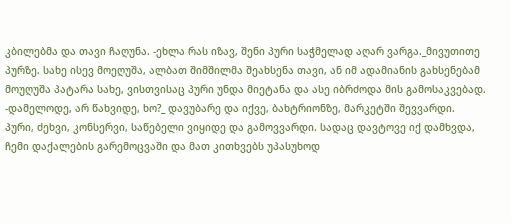კბილებმა და თავი ჩაღუნა. -ეხლა რას იზავ, შენი პური საჭმელად აღარ ვარგა._მივუთითე პურზე. სახე ისევ მოეღუშა, ალბათ შიმშილმა შეახსენა თავი, ან იმ ადამიანის გახსენებამ მოუღუშა პატარა სახე, ვისთვისაც პური უნდა მიეტანა და ასე იბრძოდა მის გამოსაკვებად. -დამელოდე, არ წახვიდე, ხო?_ დავუბარე და იქვე, ბახტრიონზე, მარკეტში შევვარდი. პური, ძეხვი, კონსერვი, საწებელი ვიყიდე და გამოვვარდი. სადაც დავტოვე იქ დამხვდა, ჩემი დაქალების გარემოცვაში და მათ კითხვებს უპასუხოდ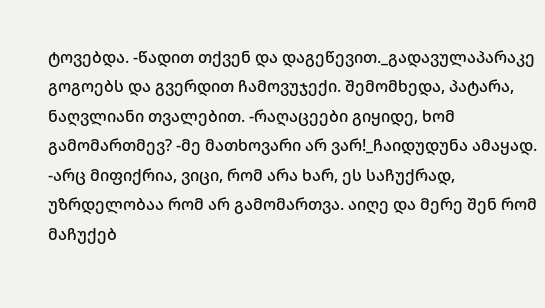ტოვებდა. -წადით თქვენ და დაგეწევით._გადავულაპარაკე გოგოებს და გვერდით ჩამოვუჯექი. შემომხედა, პატარა, ნაღვლიანი თვალებით. -რაღაცეები გიყიდე, ხომ გამომართმევ? -მე მათხოვარი არ ვარ!_ჩაიდუდუნა ამაყად. -არც მიფიქრია, ვიცი, რომ არა ხარ, ეს საჩუქრად, უზრდელობაა რომ არ გამომართვა. აიღე და მერე შენ რომ მაჩუქებ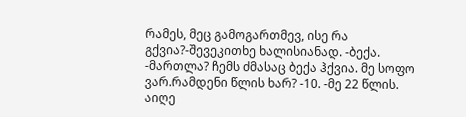რამეს, მეც გამოგართმევ, ისე რა გქვია?-შევეკითხე ხალისიანად. -ბექა. -მართლა? ჩემს ძმასაც ბექა ჰქვია. მე სოფო ვარ.რამდენი წლის ხარ? -10. -მე 22 წლის. აიღე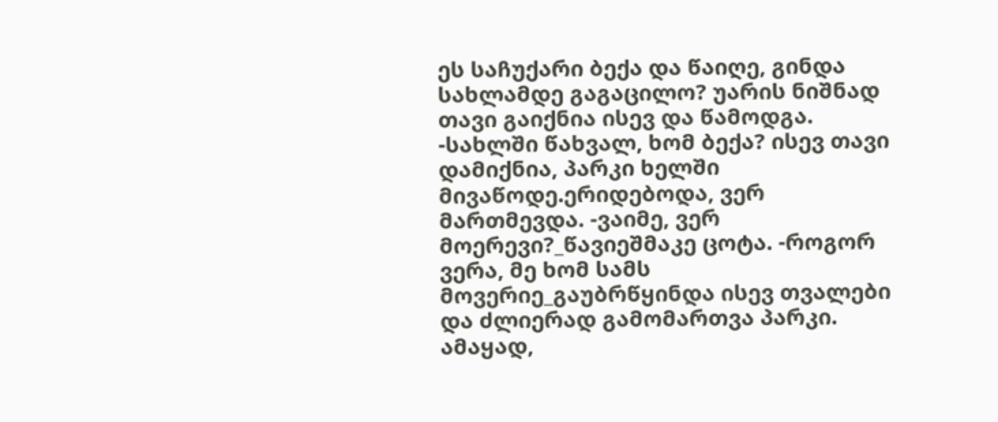ეს საჩუქარი ბექა და წაიღე, გინდა სახლამდე გაგაცილო? უარის ნიშნად თავი გაიქნია ისევ და წამოდგა. -სახლში წახვალ, ხომ ბექა? ისევ თავი დამიქნია, პარკი ხელში მივაწოდე.ერიდებოდა, ვერ მართმევდა. -ვაიმე, ვერ მოერევი?_წავიეშმაკე ცოტა. -როგორ ვერა, მე ხომ სამს მოვერიე_გაუბრწყინდა ისევ თვალები და ძლიერად გამომართვა პარკი. ამაყად,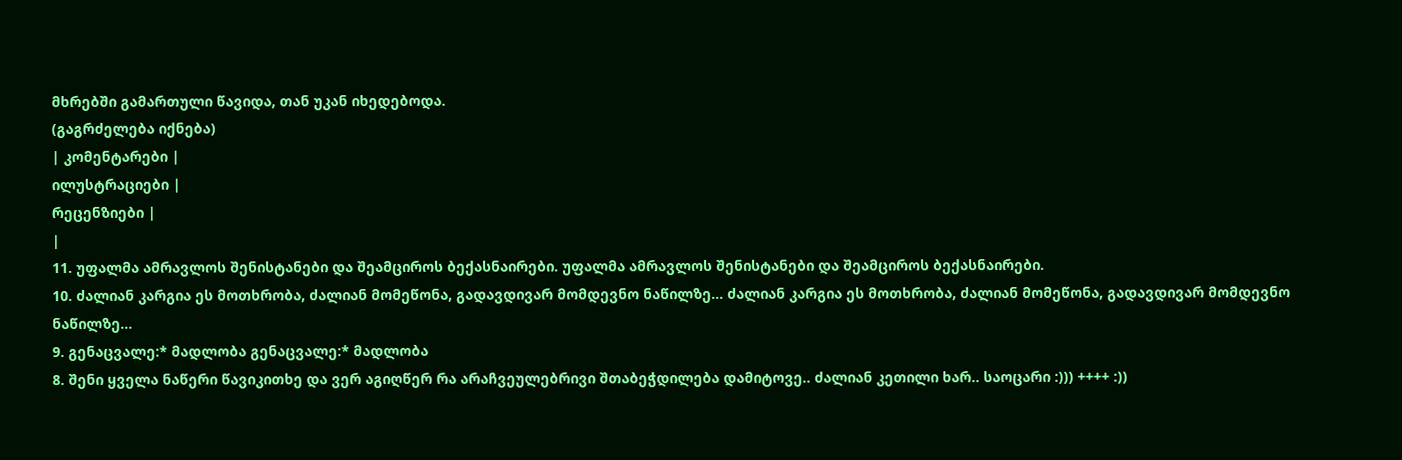მხრებში გამართული წავიდა, თან უკან იხედებოდა.
(გაგრძელება იქნება)
| კომენტარები |
ილუსტრაციები |
რეცენზიები |
|
11. უფალმა ამრავლოს შენისტანები და შეამციროს ბექასნაირები. უფალმა ამრავლოს შენისტანები და შეამციროს ბექასნაირები.
10. ძალიან კარგია ეს მოთხრობა, ძალიან მომეწონა, გადავდივარ მომდევნო ნაწილზე... ძალიან კარგია ეს მოთხრობა, ძალიან მომეწონა, გადავდივარ მომდევნო ნაწილზე...
9. გენაცვალე:* მადლობა გენაცვალე:* მადლობა
8. შენი ყველა ნაწერი წავიკითხე და ვერ აგიღწერ რა არაჩვეულებრივი შთაბეჭდილება დამიტოვე.. ძალიან კეთილი ხარ.. საოცარი :))) ++++ :))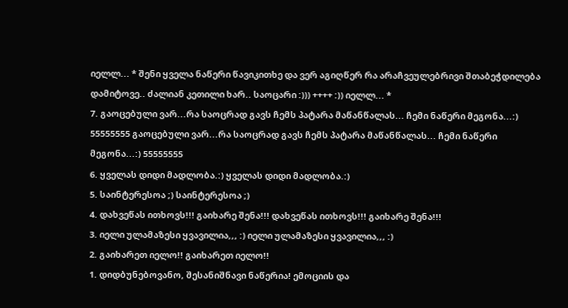იელლ... * შენი ყველა ნაწერი წავიკითხე და ვერ აგიღწერ რა არაჩვეულებრივი შთაბეჭდილება დამიტოვე.. ძალიან კეთილი ხარ.. საოცარი :))) ++++ :)) იელლ... *
7. გაოცებული ვარ...რა საოცრად გავს ჩემს პატარა მაწანწალას... ჩემი ნაწერი მეგონა...:) 55555555 გაოცებული ვარ...რა საოცრად გავს ჩემს პატარა მაწანწალას... ჩემი ნაწერი მეგონა...:) 55555555
6. ყველას დიდი მადლობა.:) ყველას დიდი მადლობა.:)
5. საინტერესოა ;) საინტერესოა ;)
4. დახვეწას ითხოვს!!! გაიხარე შენა!!! დახვეწას ითხოვს!!! გაიხარე შენა!!!
3. იელი ულამაზესი ყვავილია,,, :) იელი ულამაზესი ყვავილია,,, :)
2. გაიხარეთ იელო!! გაიხარეთ იელო!!
1. დიდბუნებოვანო, შესანიშნავი ნაწერია! ემოციის და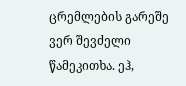ცრემლების გარეშე ვერ შევძელი წამეკითხა. ეჰ,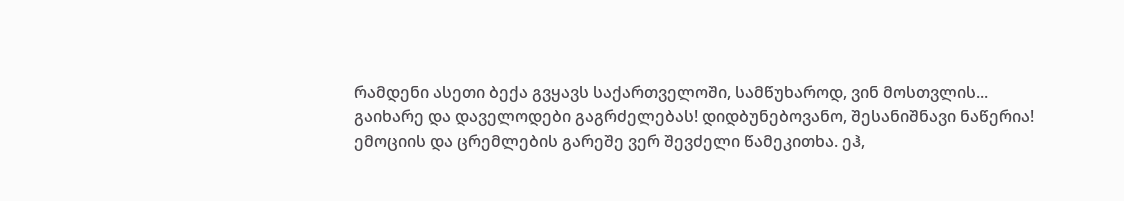რამდენი ასეთი ბექა გვყავს საქართველოში, სამწუხაროდ, ვინ მოსთვლის...
გაიხარე და დაველოდები გაგრძელებას! დიდბუნებოვანო, შესანიშნავი ნაწერია! ემოციის და ცრემლების გარეშე ვერ შევძელი წამეკითხა. ეჰ,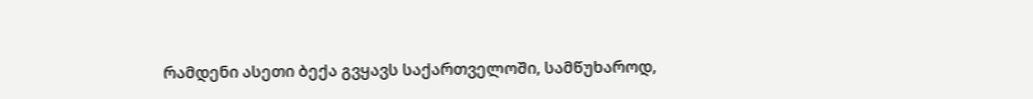რამდენი ასეთი ბექა გვყავს საქართველოში, სამწუხაროდ,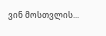ვინ მოსთვლის...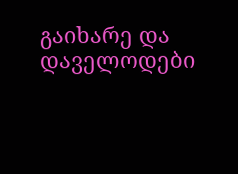გაიხარე და დაველოდები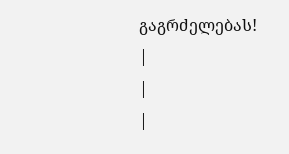გაგრძელებას!
|
|
|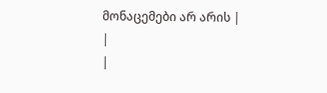მონაცემები არ არის |
|
|